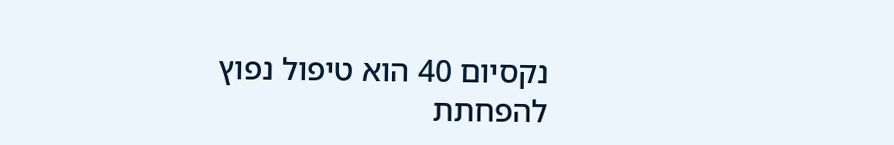נקסיום 40 הוא טיפול נפוץ להפחתת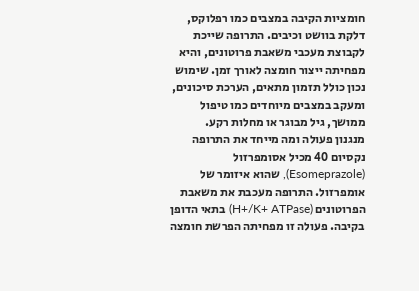חומציות הקיבה במצבים כמו רפלוקס, דלקת בוושט וכיבים. התרופה שייכת לקבוצת מעכבי משאבת פרוטונים, והיא מפחיתה ייצור חומצה לאורך זמן. שימוש נכון כולל תזמון מתאים, הערכת סיכונים, ומעקב במצבים מיוחדים כמו טיפול ממושך, גיל מבוגר או מחלות רקע.
מנגנון פעולה ומה מייחד את התרופה
נקסיום 40 מכיל אסומפרזול (Esomeprazole), שהוא איזומר של אומפרזול. התרופה מעכבת את משאבת הפרוטונים (H+/K+ ATPase) בתאי הדופן בקיבה. פעולה זו מפחיתה הפרשת חומצה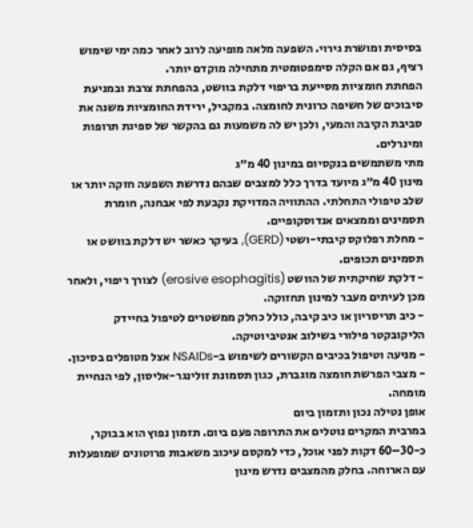בסיסית ומושרת גירוי. השפעה מלאה מופיעה לרוב לאחר כמה ימי שימוש רציף, גם אם הקלה סימפטומטית מתחילה מוקדם יותר.
הפחתת חומציות מסייעת בריפוי דלקת בוושט, בהפחתת צרבת ובמניעת סיבוכים של חשיפה כרונית לחומצה. במקביל, ירידת החומציות משנה את סביבת הקיבה והמעי, ולכן יש לה משמעות גם בהקשר של ספיגת תרופות ומינרלים.
מתי משתמשים בנקסיום במינון 40 מ״ג
מינון 40 מ״ג מיועד בדרך כלל למצבים שבהם נדרשת השפעה חזקה יותר או שלב טיפולי התחלתי. ההתוויה המדויקת נקבעת לפי אבחנה, חומרת תסמינים וממצאים אנדוסקופיים.
- מחלת רפלוקס קיבתי-ושטי (GERD), בעיקר כאשר יש דלקת בוושט או תסמינים תכופים.
- דלקת שחיקתית של הוושט (erosive esophagitis) לצורך ריפוי, ולאחר מכן לעיתים מעבר למינון תחזוקה.
- כיב תריסריון או כיב קיבה, כולל כחלק ממשטרים לטיפול בחיידק הליקובקטר פילורי בשילוב אנטיביוטיקה.
- מניעה וטיפול בכיבים הקשורים לשימוש ב-NSAIDs אצל מטופלים בסיכון.
- מצבי הפרשת חומצה מוגברת, כגון תסמונת זולינגר-אליסון, לפי הנחיית מומחה.
אופן נטילה נכון ותזמון ביום
במרבית המקרים נוטלים את התרופה פעם ביום. תזמון נפוץ הוא בבוקר, כ-30–60 דקות לפני אוכל, כדי למקסם עיכוב משאבות פרוטונים שמופעלות עם הארוחה. בחלק מהמצבים נדרש מינון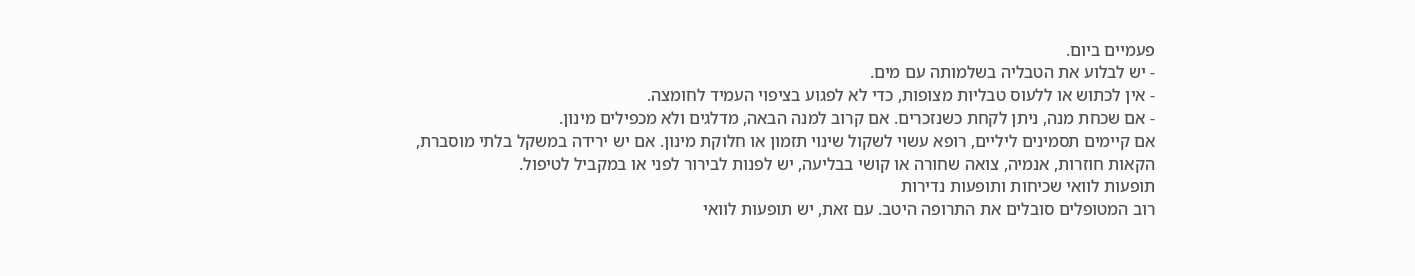פעמיים ביום.
- יש לבלוע את הטבליה בשלמותה עם מים.
- אין לכתוש או ללעוס טבליות מצופות, כדי לא לפגוע בציפוי העמיד לחומצה.
- אם שכחת מנה, ניתן לקחת כשנזכרים. אם קרוב למנה הבאה, מדלגים ולא מכפילים מינון.
אם קיימים תסמינים ליליים, רופא עשוי לשקול שינוי תזמון או חלוקת מינון. אם יש ירידה במשקל בלתי מוסברת, הקאות חוזרות, אנמיה, צואה שחורה או קושי בבליעה, יש לפנות לבירור לפני או במקביל לטיפול.
תופעות לוואי שכיחות ותופעות נדירות
רוב המטופלים סובלים את התרופה היטב. עם זאת, יש תופעות לוואי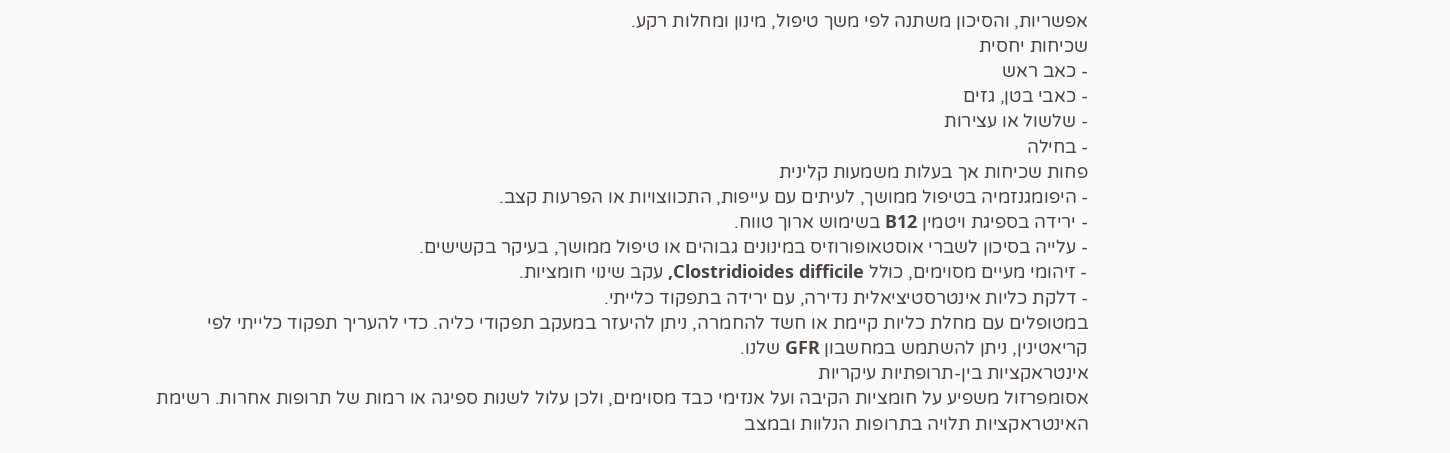אפשריות, והסיכון משתנה לפי משך טיפול, מינון ומחלות רקע.
שכיחות יחסית
- כאב ראש
- כאבי בטן, גזים
- שלשול או עצירות
- בחילה
פחות שכיחות אך בעלות משמעות קלינית
- היפומגנזמיה בטיפול ממושך, לעיתים עם עייפות, התכווצויות או הפרעות קצב.
- ירידה בספיגת ויטמין B12 בשימוש ארוך טווח.
- עלייה בסיכון לשברי אוסטאופורוזיס במינונים גבוהים או טיפול ממושך, בעיקר בקשישים.
- זיהומי מעיים מסוימים, כולל Clostridioides difficile, עקב שינוי חומציות.
- דלקת כליות אינטרסטיציאלית נדירה, עם ירידה בתפקוד כלייתי.
במטופלים עם מחלת כליות קיימת או חשד להחמרה, ניתן להיעזר במעקב תפקודי כליה. כדי להעריך תפקוד כלייתי לפי קריאטינין, ניתן להשתמש במחשבון GFR שלנו.
אינטראקציות בין-תרופתיות עיקריות
אסומפרזול משפיע על חומציות הקיבה ועל אנזימי כבד מסוימים, ולכן עלול לשנות ספיגה או רמות של תרופות אחרות. רשימת האינטראקציות תלויה בתרופות הנלוות ובמצב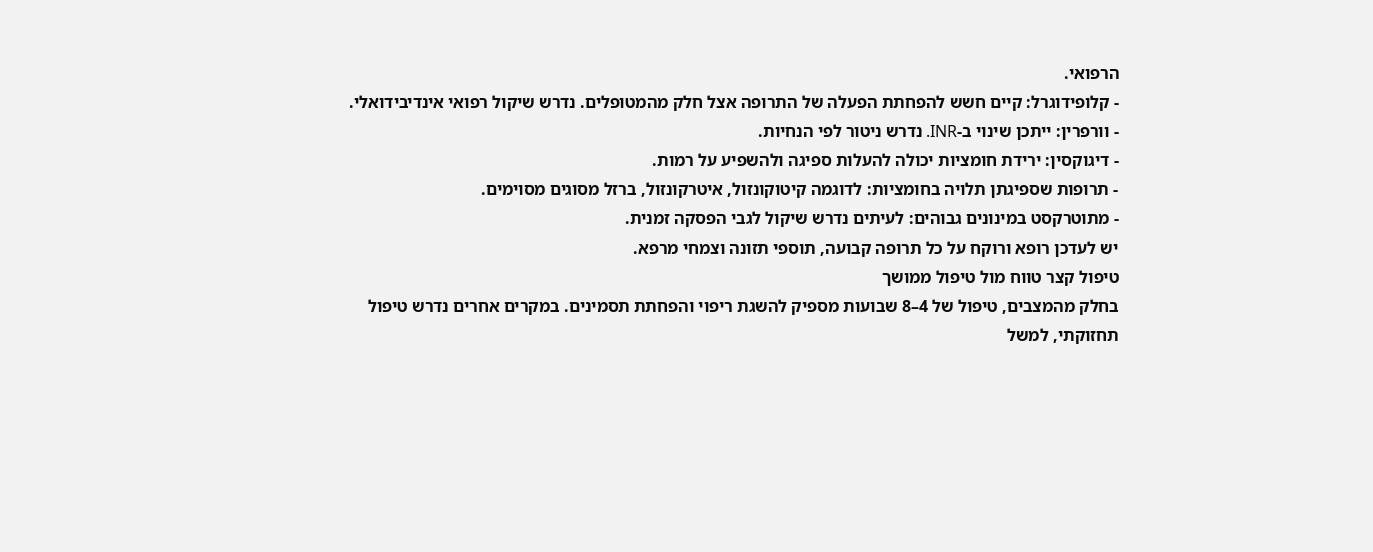הרפואי.
- קלופידוגרל: קיים חשש להפחתת הפעלה של התרופה אצל חלק מהמטופלים. נדרש שיקול רפואי אינדיבידואלי.
- וורפרין: ייתכן שינוי ב-INR. נדרש ניטור לפי הנחיות.
- דיגוקסין: ירידת חומציות יכולה להעלות ספיגה ולהשפיע על רמות.
- תרופות שספיגתן תלויה בחומציות: לדוגמה קיטוקונזול, איטרקונזול, ברזל מסוגים מסוימים.
- מתוטרקסט במינונים גבוהים: לעיתים נדרש שיקול לגבי הפסקה זמנית.
יש לעדכן רופא ורוקח על כל תרופה קבועה, תוספי תזונה וצמחי מרפא.
טיפול קצר טווח מול טיפול ממושך
בחלק מהמצבים, טיפול של 4–8 שבועות מספיק להשגת ריפוי והפחתת תסמינים. במקרים אחרים נדרש טיפול תחזוקתי, למשל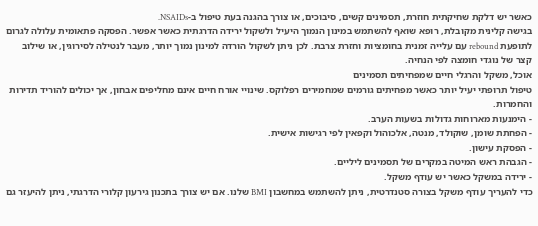כאשר יש דלקת שחיקתית חוזרת, תסמינים קשים, סיבוכים, או צורך בהגנה בעת טיפול ב-NSAIDs.
בגישה קלינית מקובלת, רופא שואף להשתמש במינון הנמוך היעיל ולשקול ירידה הדרגתית כאשר אפשר. הפסקה פתאומית עלולה לגרום לתופעת rebound עם עלייה זמנית בחומציות וחזרת צרבת. לכן ניתן לשקול הורדה למינון נמוך יותר, מעבר לנטילה לסירוגין, או שילוב קצר של נוגדי חומצה לפי הנחיה.
אוכל, משקל והרגלי חיים שמפחיתים תסמינים
טיפול תרופתי יעיל יותר כאשר מפחיתים גורמים שמחמירים רפלוקס. שינויי אורח חיים אינם מחליפים אבחון, אך יכולים להוריד תדירות והחמרות.
- הימנעות מארוחות גדולות בשעות הערב.
- הפחתת שומן, שוקולד, מנטה, אלכוהול וקפאין לפי רגישות אישית.
- הפסקת עישון.
- הגבהת ראש המיטה במקרים של תסמינים ליליים.
- ירידה במשקל כאשר יש עודף משקל.
כדי להעריך עודף משקל בצורה סטנדרטית, ניתן להשתמש במחשבון BMI שלנו. אם יש צורך בתכנון גירעון קלורי הדרגתי, ניתן להיעזר גם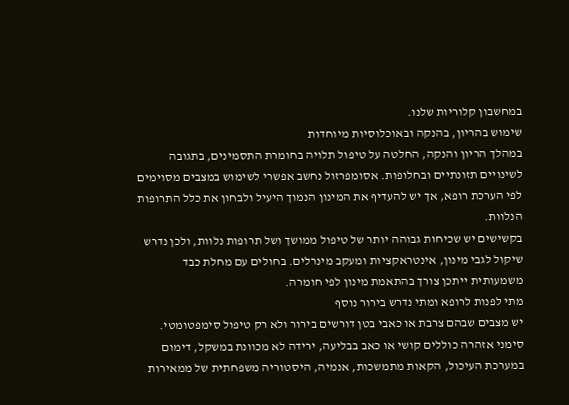במחשבון קלוריות שלנו.
שימוש בהריון, בהנקה ובאוכלוסיות מיוחדות
במהלך הריון והנקה, החלטה על טיפול תלויה בחומרת התסמינים, בתגובה לשינויים תזונתיים ובחלופות. אסומפרזול נחשב אפשרי לשימוש במצבים מסוימים לפי הערכת רופא, אך יש להעדיף את המינון הנמוך היעיל ולבחון את כלל התרופות הנלוות.
בקשישים יש שכיחות גבוהה יותר של טיפול ממושך ושל תרופות נלוות, ולכן נדרש שיקול לגבי מינון, אינטראקציות ומעקב מינרלים. בחולים עם מחלת כבד משמעותית ייתכן צורך בהתאמת מינון לפי חומרה.
מתי לפנות לרופא ומתי נדרש בירור נוסף
יש מצבים שבהם צרבת או כאבי בטן דורשים בירור ולא רק טיפול סימפטומטי. סימני אזהרה כוללים קושי או כאב בבליעה, ירידה לא מכוונת במשקל, דימום במערכת העיכול, הקאות מתמשכות, אנמיה, היסטוריה משפחתית של ממאירות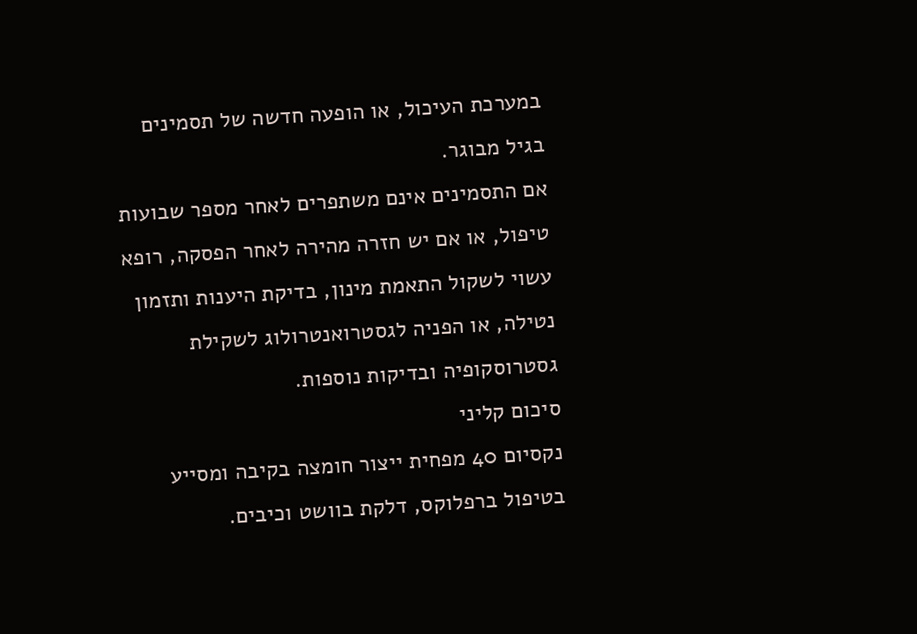במערכת העיכול, או הופעה חדשה של תסמינים בגיל מבוגר.
אם התסמינים אינם משתפרים לאחר מספר שבועות טיפול, או אם יש חזרה מהירה לאחר הפסקה, רופא עשוי לשקול התאמת מינון, בדיקת היענות ותזמון נטילה, או הפניה לגסטרואנטרולוג לשקילת גסטרוסקופיה ובדיקות נוספות.
סיכום קליני
נקסיום 40 מפחית ייצור חומצה בקיבה ומסייע בטיפול ברפלוקס, דלקת בוושט וכיבים.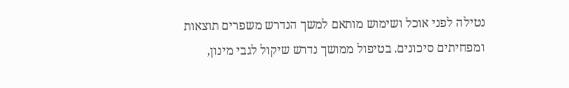נטילה לפני אוכל ושימוש מותאם למשך הנדרש משפרים תוצאות ומפחיתים סיכונים. בטיפול ממושך נדרש שיקול לגבי מינון,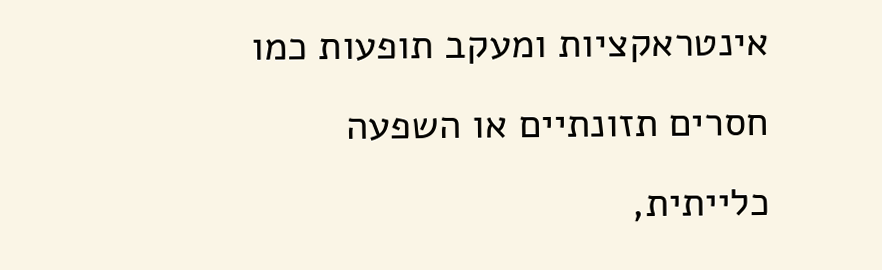אינטראקציות ומעקב תופעות כמו חסרים תזונתיים או השפעה כלייתית,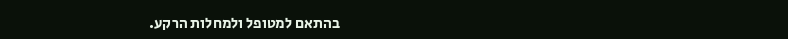בהתאם למטופל ולמחלות הרקע.